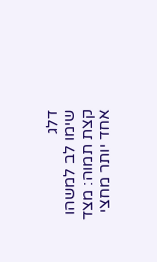דלג
שימו לב למשהו קצת תמוה: מצד אחד יותר מחצי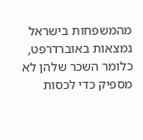מהמשפחות בישראל נמצאות באוברדרפט, כלומר השכר שלהן לא מספיק כדי לכסות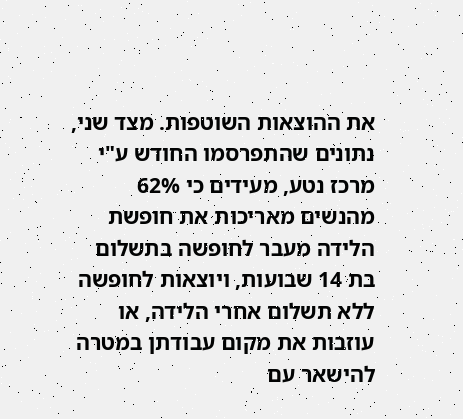את ההוצאות השוטפות. מצד שני, נתונים שהתפרסמו החודש ע"י מרכז נטע, מעידים כי 62% מהנשים מאריכות את חופשת הלידה מעבר לחופשה בתשלום בת 14 שבועות, ויוצאות לחופשה ללא תשלום אחרי הלידה, או עוזבות את מקום עבודתן במטרה להישאר עם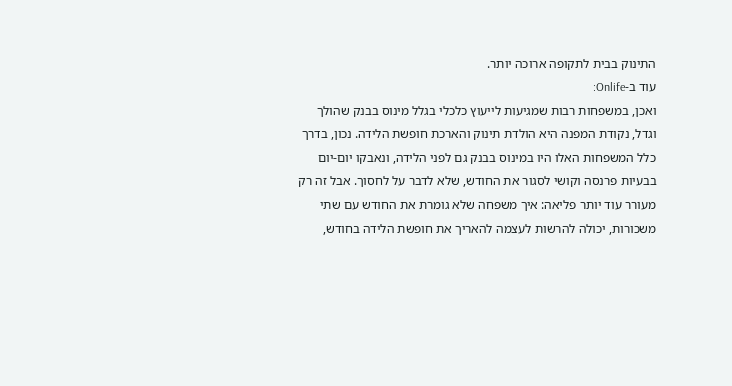התינוק בבית לתקופה ארוכה יותר.
עוד ב-Onlife:
ואכן, במשפחות רבות שמגיעות לייעוץ כלכלי בגלל מינוס בבנק שהולך וגדל, נקודת המפנה היא הולדת תינוק והארכת חופשת הלידה. נכון, בדרך כלל המשפחות האלו היו במינוס בבנק גם לפני הלידה, ונאבקו יום-יום בבעיות פרנסה וקושי לסגור את החודש, שלא לדבר על לחסוך. אבל זה רק מעורר עוד יותר פליאה: איך משפחה שלא גומרת את החודש עם שתי משכורות, יכולה להרשות לעצמה להאריך את חופשת הלידה בחודש,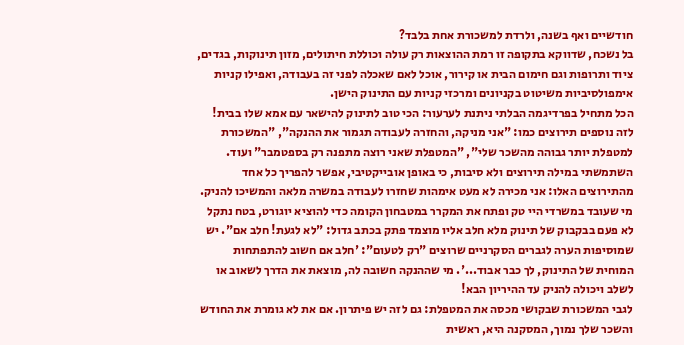חודשיים ואף בשנה, ולרדת למשכורת אחת בלבד?
בל נשכח, שדווקא בתקופה זו רמת ההוצאות רק עולה וכוללת חיתולים, מזון תינוקות, בגדים, ציוד ותרופות וגם חימום הבית או קירור, אוכל לאם שאכלה לפני זה בעבודה, ואפילו קניות אימפולסיביות משיטוט בקניונים ומרכזי קניות עם התינוק הישן.
הכל מתחיל בפרדיגמה הבלתי ניתנת לערעור: הכי טוב לתינוק להישאר עם אמא שלו בבית! לזה נוספים תירוצים כמו: "אני מניקה, והחזרה לעבודה תגמור את ההנקה", "המשכורת למטפלת יותר גבוהה מהשכר שלי", "המטפלת שאני רוצה מתפנה רק בספטמבר" ועוד.
השתמשתי במילה תירוצים ולא סיבות, כי באופן אובייקטיבי, אפשר להפריך כל אחד מהתירוצים האלו: אני מכירה לא מעט אימהות שחזרו לעבודה במשרה מלאה והמשיכו להניק. מי שעובד במשרדי היי טק ופתח את המקרר במטבחון הקומה כדי להוציא יוגורט, בטח נתקל לא פעם בבקבוק של תינוק מלא חלב אליו מוצמד פתק בכתב גדול: "לא לגעת! חלב אם". יש שמוסיפות הערה לגברים הסקרניים שרוצים "רק לטעום": 'חלב אם חשוב להתפתחות המוחית של התינוק, לך כבר אבוד...'. מי שההנקה חשובה לה, מוצאת את הדרך לשאוב או לשלב ויכולה להניק עד ההיריון הבא!
לגבי המשכורת שבקושי מכסה את המטפלת: גם לזה יש פיתרון. אם את לא גומרת את החודש והשכר שלך נמוך, המסקנה היא, ראשית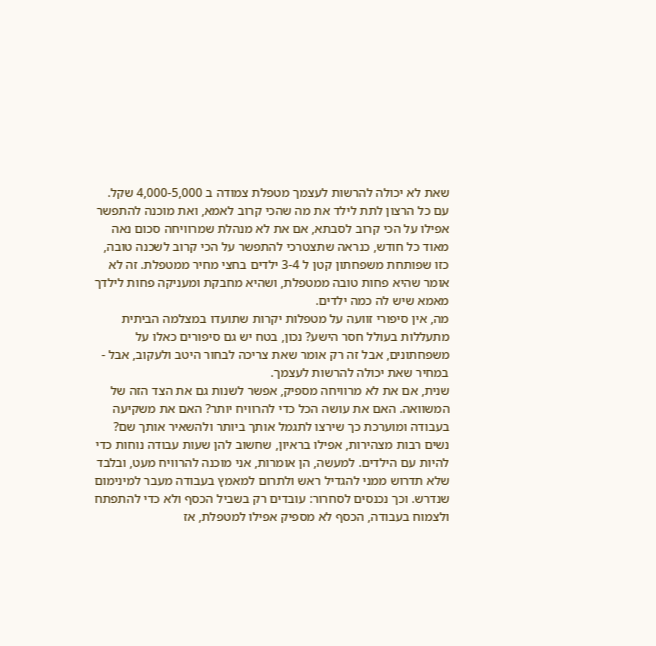שאת לא יכולה להרשות לעצמך מטפלת צמודה ב 4,000-5,000 שקל. עם כל הרצון לתת לילד את מה שהכי קרוב לאמא, ואת מוכנה להתפשר אפילו על הכי קרוב לסבתא, אם את לא מנהלת שמרוויחה סכום נאה מאוד כל חודש, כנראה שתצטרכי להתפשר על הכי קרוב לשכנה טובה, כזו שפותחת משפחתון קטן ל 3-4 ילדים בחצי מחיר ממטפלת. זה לא אומר שהיא פחות טובה ממטפלת, ושהיא מחבקת ומעניקה פחות לילדך מאמא שיש לה כמה ילדים.
מה, אין סיפורי זוועה על מטפלות יקרות שתועדו במצלמה הביתית מתעללות בעולל חסר הישע? נכון, בטח יש גם סיפורים כאלו על משפחתונים, אבל זה רק אומר שאת צריכה לבחור היטב ולעקוב, אבל - במחיר שאת יכולה להרשות לעצמך.
שנית, אם את לא מרוויחה מספיק, אפשר לשנות גם את הצד הזה של המשוואה. האם את עושה הכל כדי להרוויח יותר? האם את משקיעה בעבודה ומוערכת כך שירצו לתגמל אותך ביותר ולהשאיר אותך שם? נשים רבות מצהירות, אפילו בראיון, שחשוב להן שעות עבודה נוחות כדי להיות עם הילדים. למעשה, הן אומרות, אני מוכנה להרוויח מעט, ובלבד שלא תדרוש ממני להגדיל ראש ולתרום למאמץ בעבודה מעבר למינימום שנדרש. וכך נכנסים לסחרור: עובדים רק בשביל הכסף ולא כדי להתפתח ולצמוח בעבודה, הכסף לא מספיק אפילו למטפלת, אז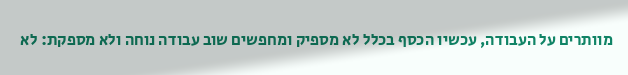מוותרים על העבודה, עכשיו הכסף בכלל לא מספיק ומחפשים שוב עבודה נוחה ולא מספקת: לא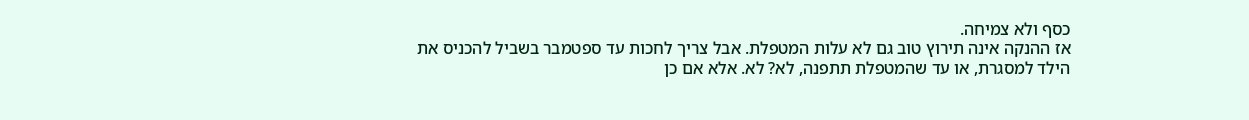כסף ולא צמיחה.
אז ההנקה אינה תירוץ טוב גם לא עלות המטפלת. אבל צריך לחכות עד ספטמבר בשביל להכניס את הילד למסגרת, או עד שהמטפלת תתפנה, לא? לא. אלא אם כן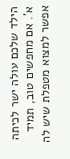הילד שלכם עולה ישר לכיתה א'. אם מחפשים טוב, תמיד אפשר למצוא מטפלת שיש לה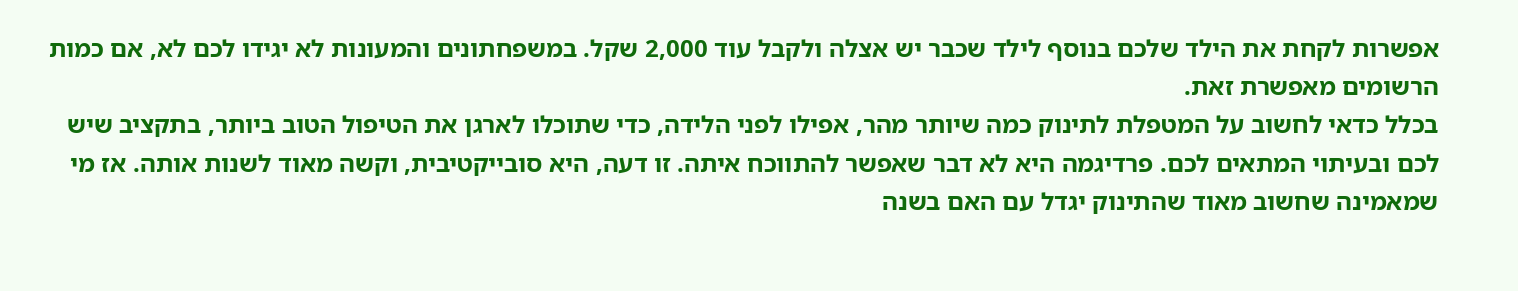אפשרות לקחת את הילד שלכם בנוסף לילד שכבר יש אצלה ולקבל עוד 2,000 שקל. במשפחתונים והמעונות לא יגידו לכם לא, אם כמות הרשומים מאפשרת זאת.
בכלל כדאי לחשוב על המטפלת לתינוק כמה שיותר מהר, אפילו לפני הלידה, כדי שתוכלו לארגן את הטיפול הטוב ביותר, בתקציב שיש לכם ובעיתוי המתאים לכם. פרדיגמה היא לא דבר שאפשר להתווכח איתה. זו דעה, היא סובייקטיבית, וקשה מאוד לשנות אותה. אז מי שמאמינה שחשוב מאוד שהתינוק יגדל עם האם בשנה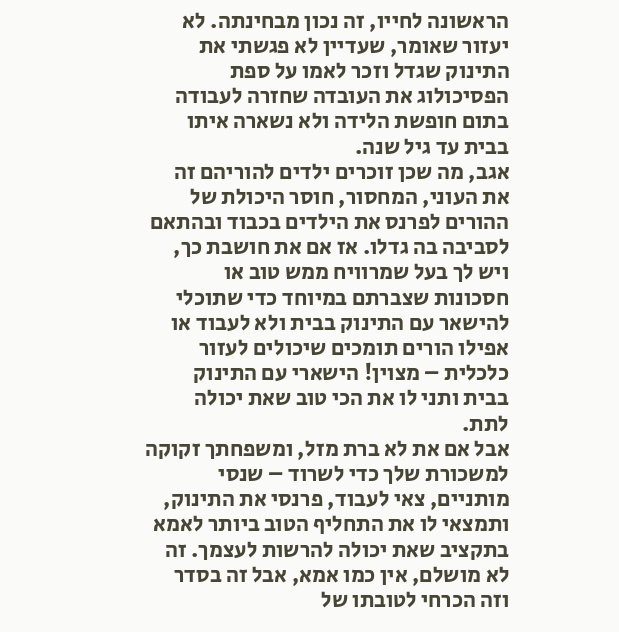הראשונה לחייו, זה נכון מבחינתה. לא יעזור שאומר, שעדיין לא פגשתי את התינוק שגדל וזכר לאמו על ספת הפסיכולוג את העובדה שחזרה לעבודה בתום חופשת הלידה ולא נשארה איתו בבית עד גיל שנה.
אגב, מה שכן זוכרים ילדים להוריהם זה את העוני, המחסור, חוסר היכולת של ההורים לפרנס את הילדים בכבוד ובהתאם לסביבה בה גדלו. אז אם את חושבת כך, ויש לך בעל שמרוויח ממש טוב או חסכונות שצברתם במיוחד כדי שתוכלי להישאר עם התינוק בבית ולא לעבוד או אפילו הורים תומכים שיכולים לעזור כלכלית – מצוין! הישארי עם התינוק בבית ותני לו את הכי טוב שאת יכולה לתת.
אבל אם את לא ברת מזל, ומשפחתך זקוקה למשכורת שלך כדי לשרוד – שנסי מותניים, צאי לעבוד, פרנסי את התינוק, ותמצאי לו את התחליף הטוב ביותר לאמא בתקציב שאת יכולה להרשות לעצמך. זה לא מושלם, אין כמו אמא, אבל זה בסדר וזה הכרחי לטובתו של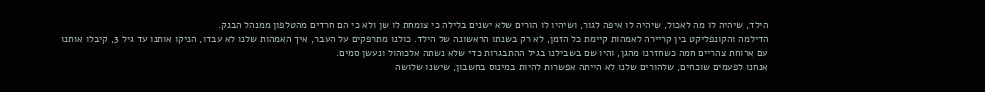הילד, שיהיה לו מה לאכול, שיהיה לו איפה לגור, ושיהיו לו הורים שלא ישנים בלילה כי צומחת לו שן ולא כי הם חרדים מהטלפון ממנהל הבנק.
הדילמה והקונפליקט בין קריירה לאמהות קיימת כל הזמן, לא רק בשנתו הראשונה של הילד. כולנו מתרפקים על העבר, איך האמהות שלנו לא עבדו, הניקו אותנו עד גיל 3, קיבלו אותנו עם ארוחת צהריים חמה כשחזרנו מהגן, והיו שם בשבילנו בגיל ההתבגרות כדי שלא נשתה אלכוהול ונעשן סמים.
אנחנו לפעמים שוכחים, שלהורים שלנו לא הייתה אפשרות להיות במינוס בחשבון, שישנו שלושה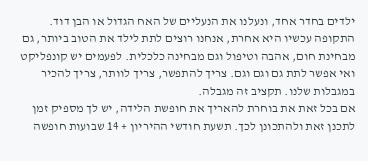ילדים בחדר אחד, ונעלנו את הנעליים של האח הגדול או הבן דוד. התקופה עכשיו היא אחרת, אנחנו רוצים לתת לילד את הטוב ביותר, גם מבחינת חום, אהבה וטיפול וגם מבחינה כלכלית. לפעמים יש קונפליקט ואי אפשר לתת גם וגם וגם. צריך להתפשר, צריך לוותר, צריך להכיר במגבלות שלנו. תקציב זה מגבלה.
אם בכל זאת את בוחרת להאריך את חופשת הלידה, יש לך מספיק זמן לתכנן זאת ולהתכונן לכך. תשעת חודשי ההיריון + 14 שבועות חופשה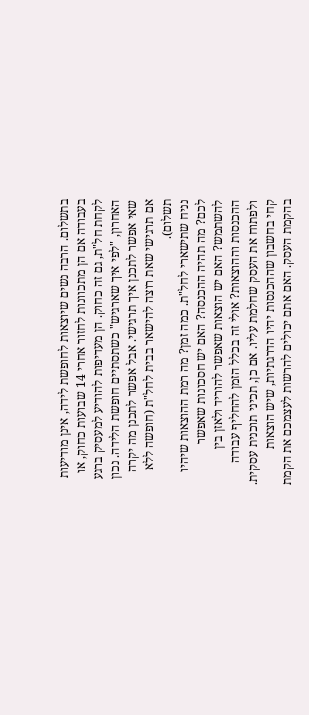בתשלום. הרבה נשים שיוצאות לחופשת לידה, אינן מודיעות בעבודה אם הן מתכוונות לחזור אחרי 14 שבועות כחוק, או לקחת חל"ת, גם זה כחוק. הן מעדיפות להודיע למעסיק ברגע האחרון, "לפי איך שארגיש" כשתסתיים חופשת הלידה. נכון שאי אפשר לתכנן איך תרגישי. אבל אפשר לתכנן מה יקרה אם תרגישי שאת רוצה להישאר בבית לחל"ת (חופשה ללא תשלום).
נניח שתישארי לחל"ת. כמה זמן? מה רמת ההוצאות שיהיו לכם? מה תהיה ההכנסה? האם יש חסכונות שאפשר להשתמש? האם יש הוצאות שאפשר להוריד ולאזן בין ההכנסות וההוצאות? אולי זה בכלל הזמן להחליף עבודה ולפתוח את העסק שחלמת עליו. אם כן, תכיני תוכנית עסקית. קחי בחשבון שההכנסות יהיו הדרגתיות, שיש הוצאות בהקמת העסק. האם אתם יכולים להרשות לעצמכם את הקמת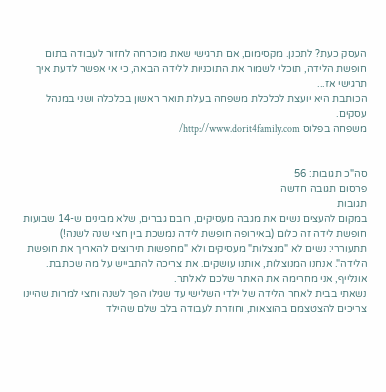העסק כעת? לתכנן. מקסימום, אם תרגישי שאת מוכרחה לחזור לעבודה בתום חופשת הלידה, תוכלי לשמור את התוכניות ללידה הבאה, כי אי אפשר לדעת איך תרגישי אז...
הכותבת היא יועצת לכלכלת משפחה בעלת תואר ראשון בכלכלה ושני במנהל עסקים.
משפחה בפלוס http://www.dorit4family.com/


סה"כ תגובות: 56
פרסום תגובה חדשה
תגובות
במקום להעצים נשים את מגבה מעסיקים, רובם גברים, שלא מבינים ש-14 שבועות חופשת לידה זה כלום (באירופה חופשת לידה נמשכת בין חצי שנה לשנה!)
תתעוררי: נשים לא "מנצלות" מעסיקים ולא "מחפשות תירוצים להאריך את חופשת הלידה". אנחנו המנוצלות, אותנו עושקים. את צריכה להתבייש על מה שכתבת.
אונלייף, אני מחרימה את האתר שלכם לאלתר.
נשאתי בבית לאחר הלידה של ילדי השלישי עד שגילו הפך לשנה וחצי למרות שהיינו צריכים להצטצמם בהוצאות, וחוזרת לעבודה בלב שלם שהילד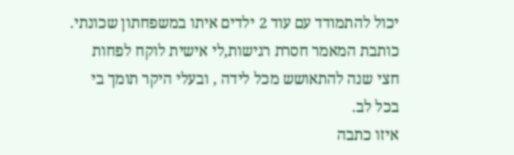יכול להתמודד עם עוד 2 ילדים איתו במשפחתון שכונתי. כותבת המאמר חסרת רגישות,לי אישית לוקח לפחות חצי שנה להתאושש מכל לידה , ובעלי היקר תומך בי בכל לב.
איזו כתבה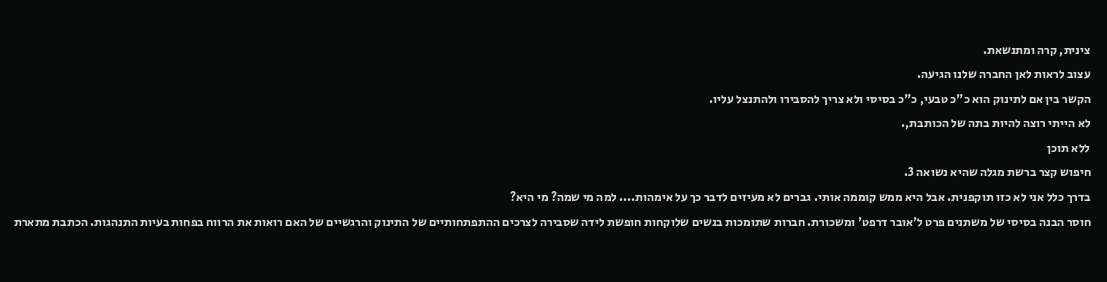צינית, קרה ומתנשאת.
עצוב לראות לאן החברה שלנו הגיעה.
הקשר בין אם לתינוק הוא כ"כ טבעי, כ"כ בסיסי ולא צריך להסבירו ולהתנצל עליו.
לא הייתי רוצה להיות בתה של הכותבת,.
ללא תוכן
חיפוש קצר ברשת מגלה שהיא נשואה 3.
בדרך כלל אני לא כזו תוקפנית. אבל היא ממש קוממה אותי. גברים לא מעיזים לדבר כך על אימהות.... למה מי שמה? מי היא?
חוסר הבנה בסיסי של משתנים פרט ל'אובר דרפט' ומשכורת. חברות שתומכות בנשים שלוקחות חופשת לידה שסבירה לצרכים ההתפתחותיים של התינוק והרגשיים של האם רואות את הרווח בפחות בעיות התנהגות. הכתבת מתארת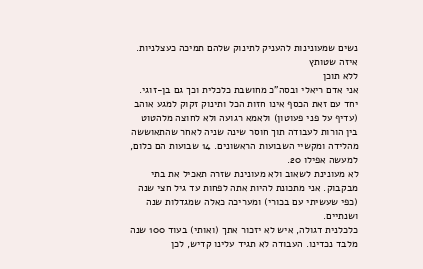נשים שמעונינות להעניק לתינוק שלהם תמיכה כעצלניות. איזה שטותץ
ללא תוכן
אני אדם ריאלי ובסה"כ מחושבת כלכלית וכך גם בן-זוגי.
יחד עם זאת הכסף אינו חזות הכל ותינוק זקוק למגע אוהב (עדיף על פני פעוטון) ולאמא רגועה ולא לחוצה מלהטוט בין הורות לעבודה תוך חוסר שינה שניה לאחר שהתאוששה מהלידה ומקשיי השבועות הראשונים. 14 שבועות הם כלום, למעשה אפילו 20.
לא מעונינת לשאוב ולא מעונינת שזרה תאכיל את בתי מבקבוק. אני מתכונת להיות אתה לפחות עד גיל חצי שנה (כפי שעשיתי עם בכורי) ומעריכה כאלה שמגדלות שנה ושנתיים.
כלכלנית דגולה, איש לא יזכור אתך (ואותי) בעוד 100 שנה מלבד נכדינו. העבודה לא תגיד עלינו קדיש, לכן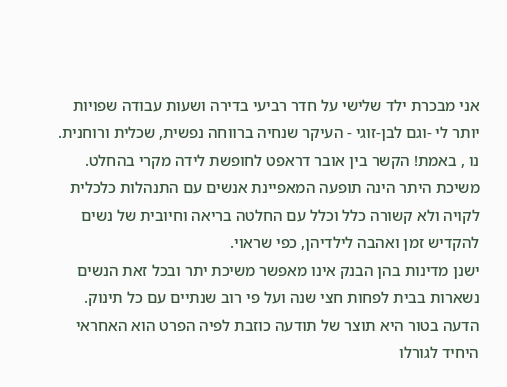אני מבכרת ילד שלישי על חדר רביעי בדירה ושעות עבודה שפויות יותר לי -וגם לבן-זוגי - העיקר שנחיה ברווחה נפשית, שכלית ורוחנית.
נו , באמת! הקשר בין אובר דראפט לחופשת לידה מקרי בהחלט.
משיכת היתר הינה תופעה המאפיינת אנשים עם התנהלות כלכלית לקויה ולא קשורה כלל וכלל עם החלטה בריאה וחיובית של נשים להקדיש זמן ואהבה לילדיהן, כפי שראוי.
ישנן מדינות בהן הבנק אינו מאפשר משיכת יתר ובכל זאת הנשים נשארות בבית לפחות חצי שנה ועל פי רוב שנתיים עם כל תינוק.
הדעה בטור היא תוצר של תודעה כוזבת לפיה הפרט הוא האחראי היחיד לגורלו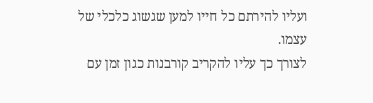ועליו להירתם כל חייו למען שגשוג כלכלי של עצמו.
לצורך כך עליו להקריב קורבנות כגון זמן עם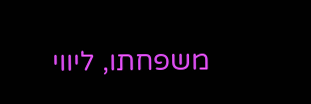משפחתו, ליווי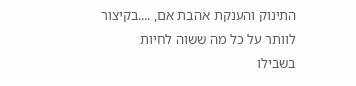התינוק והענקת אהבת אם, ....בקיצור לוותר על כל מה ששוה לחיות בשבילו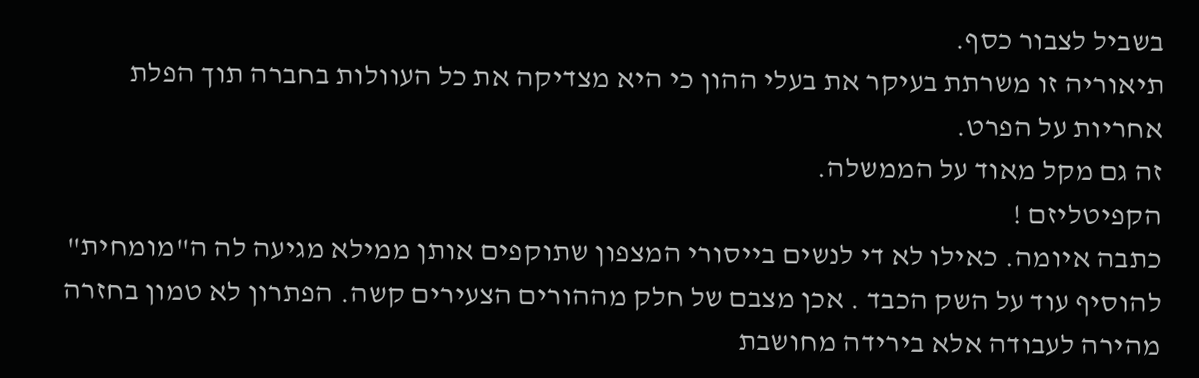בשביל לצבור כסף.
תיאוריה זו משרתת בעיקר את בעלי ההון כי היא מצדיקה את כל העוולות בחברה תוך הפלת אחריות על הפרט.
זה גם מקל מאוד על הממשלה.
הקפיטליזם !
כתבה איומה. כאילו לא די לנשים בייסורי המצפון שתוקפים אותן ממילא מגיעה לה ה"מומחית" להוסיף עוד על השק הכבד . אכן מצבם של חלק מההורים הצעירים קשה. הפתרון לא טמון בחזרה מהירה לעבודה אלא בירידה מחושבת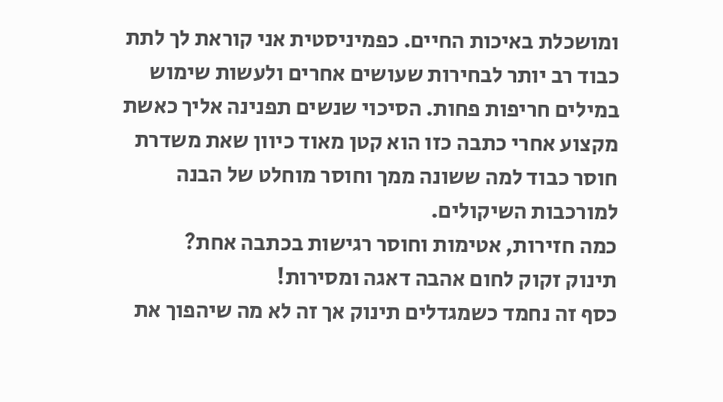ומושכלת באיכות החיים. כפמיניסטית אני קוראת לך לתת כבוד רב יותר לבחירות שעושים אחרים ולעשות שימוש במילים חריפות פחות. הסיכוי שנשים תפנינה אליך כאשת מקצוע אחרי כתבה כזו הוא קטן מאוד כיוון שאת משדרת חוסר כבוד למה ששונה ממך וחוסר מוחלט של הבנה למורכבות השיקולים.
כמה חזירות, אטימות וחוסר רגישות בכתבה אחת?
תינוק זקוק לחום אהבה דאגה ומסירות!
כסף זה נחמד כשמגדלים תינוק אך זה לא מה שיהפוך את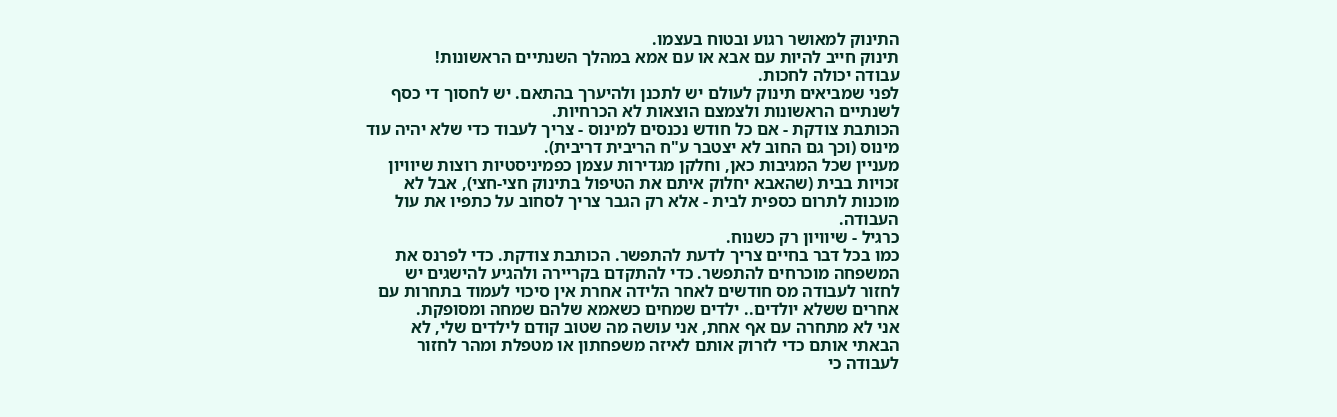התינוק למאושר רגוע ובטוח בעצמו.
תינוק חייב להיות עם אבא או עם אמא במהלך השנתיים הראשונות!
עבודה יכולה לחכות.
לפני שמביאים תינוק לעולם יש לתכנן ולהיערך בהתאם. יש לחסוך די כסף לשנתיים הראשונות ולצמצם הוצאות לא הכרחיות.
הכותבת צודקת - אם כל חודש נכנסים למינוס - צריך לעבוד כדי שלא יהיה עוד מינוס (וכך גם החוב לא יצטבר ע"ח הריבית דריבית).
מעניין שכל המגיבות כאן, וחלקן מגדירות עצמן כפמיניסטיות רוצות שיוויון זכויות בבית (שהאבא יחלוק איתם את הטיפול בתינוק חצי-חצי), אבל לא מוכנות לתרום כספית לבית - אלא רק הגבר צריך לסחוב על כתפיו את עול העבודה.
כרגיל - שיוויון רק כשנוח.
כמו בכל דבר בחיים צריך לדעת להתפשר. הכותבת צודקת. כדי לפרנס את המשפחה מוכרחים להתפשר. כדי להתקדם בקריירה ולהגיע להישגים יש לחזור לעבודה מס חודשים לאחר הלידה אחרת אין סיכוי לעמוד בתחרות עם אחרים ששלא יולדים.. ילדים שמחים כשאמא שלהם שמחה ומסופקת.
אני לא מתחרה עם אף אחת, אני עושה מה שטוב קודם לילדים שלי, לא הבאתי אותם כדי לזרוק אותם לאיזה משפחתון או מטפלת ומהר לחזור לעבודה כי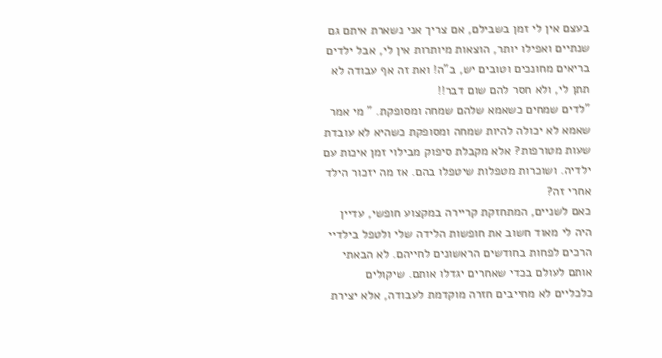בעצם אין לי זמן בשבילם, אם צריך אני נשארת איתם גם שנתיים ואפילו יותר, הוצאות מיותרות אין לי, אבל ילדים בריאים מחונכים וטובים יש, ב"ה! ואת זה אף עבודה לא תתן לי, ולא חסר להם שום דבר!!
"לדים שמחים כשאמא שלהם שמחה ומסופקת. " מי אמר שאמא לא יכולה להיות שמחה ומסופקת כשהיא לא עובדת שעות מטורפות? אלא מקבלת סיפוק מבילוי זמן איכות עם ילדיה. ושוכרות מטפלות שיטפלו בהם. אז מה יזכור הילד אחרי זה?
כאם לשניים, המתחזקת קריירה במקצוע חופשי, עדיין היה לי מאוד חשוב את חופשות הלידה שלי ולטפל בילדיי הרכים לפחות בחודשים הראשונים לחייהם. לא הבאתי אותם לעולם בכדי שאחרים יגדלו אותם. שיקולים כלכליים לא מחייבים חזרה מוקדמת לעבודה, אלא יצירת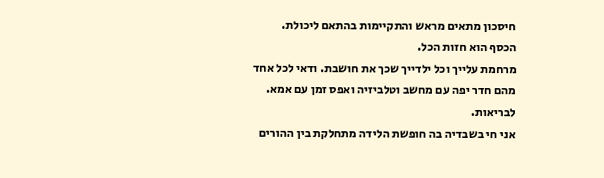חיסכון מתאים מראש והתקיימות בהתאם ליכולת.
הכסף הוא חזות הכל.
מרחמת עלייך וכל ילדייך שכך את חושבת. ודאי לכל אחד מהם חדר יפה עם מחשב וטלביזיה ואפס זמן עם אמא. לבריאות.
אני חי בשבדיה בה חופשת הלידה מתחלקת בין ההורים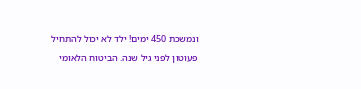ונמשכת 450 ימים! ילד לא יכול להתחיל פעוטון לפני גיל שנה. הביטוח הלאומי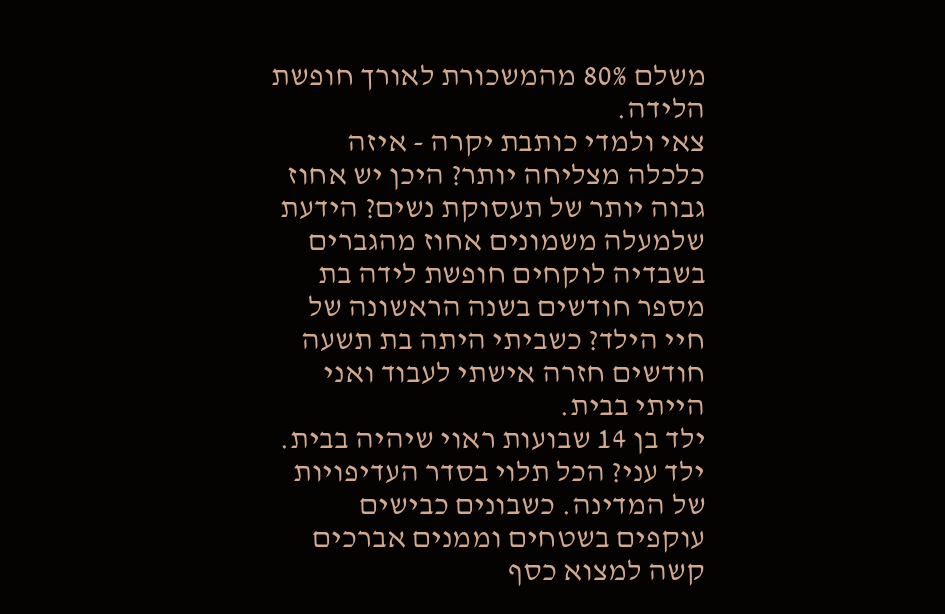משלם 80% מהמשכורת לאורך חופשת הלידה.
צאי ולמדי כותבת יקרה - איזה כלכלה מצליחה יותר? היכן יש אחוז גבוה יותר של תעסוקת נשים? הידעת שלמעלה משמונים אחוז מהגברים בשבדיה לוקחים חופשת לידה בת מספר חודשים בשנה הראשונה של חיי הילד? כשביתי היתה בת תשעה חודשים חזרה אישתי לעבוד ואני הייתי בבית.
ילד בן 14 שבועות ראוי שיהיה בבית.
ילד עני? הכל תלוי בסדר העדיפויות של המדינה. כשבונים כבישים עוקפים בשטחים וממנים אברכים קשה למצוא כסף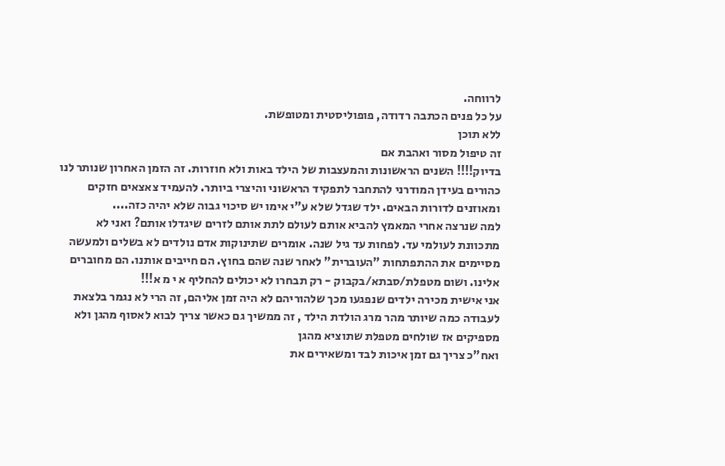לרווחה.
על כל פנים הכתבה רדודה, פופוליסטית ומטופשת.
ללא תוכן
זה טיפול מסור ואהבת אם
בדיוק!!!! השנים הראשונות והמעצבות של הילד באות ולא חוזרות. זה הזמן האחרון שנותר לנו כהורים בעידן המודרני להתחבר לתפקיד הראשוני והיצרי ביותר. להעמיד צאצאים חזקים ומאוזנים לדורות הבאים. ילד שגדל שלא ע"י אימו יש סיכוי גבוה שלא יהיה כזה....
למה שנרצה אחרי המאמץ להביא אותם לעולם לתת אותם לזרים שיגדלו אותם? ואני לא מתכוונת לעולמי עד. לפחות עד גיל שנה. אומרים שתינוקות אדם נולדים לא בשלים ולמעשה מסיימים את ההתפתחות "העוברית" לאחר שנה שהם בחוץ. הם חייבים אותנו. הם מחוברים אלינו. ושום מטפלת/סבתא/בקבוק - רק תבחרו לא יכולים להחליף א י מ א!!!
אני אישית מכירה ילדים שנפגעו מכך שלהוריהם לא היה זמן אליהם, זה הרי לא נגמר בלצאת לעבודה כמה שיותר מהר מרג הולדת הילד , זה ממשיך גם כאשר צריך לבוא לאסוף מהגן ולא מספיקים אז שולחים מטפלת שתוציא מהגן
ואח"כ צריך גם זמן איכות לבד ומשאירים את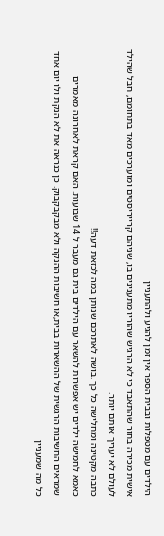הילדים עם מטפלות ובבית הספר אין זמן להגיע ולהתעניין
אישית מכירה בחור שהתאבד כי לא הרגיש שהוריו מתענינים בו, שניהם קרייריסטים ומוערכים מאד בתחומם, חבל שהילד לעולם לא יעריך אותם יותר.
כתבה מקטינה ומחלישה כל כך .בושה לאתרכם שנותן במה לכזאת דעה!!
כאמא לחמישה ילדים יש אפשרות להשאר עם הילדים בית גם מעבר ל 14 שבועות. האם קראת לאחרונה מאמרים שמראים החשיבות הרגשית של ההשארות בבית,או חשיבות ההנקה ולא מבקבקבוק. כן כנראה את לא הנקת ולו יום אחד כל מה שמעניין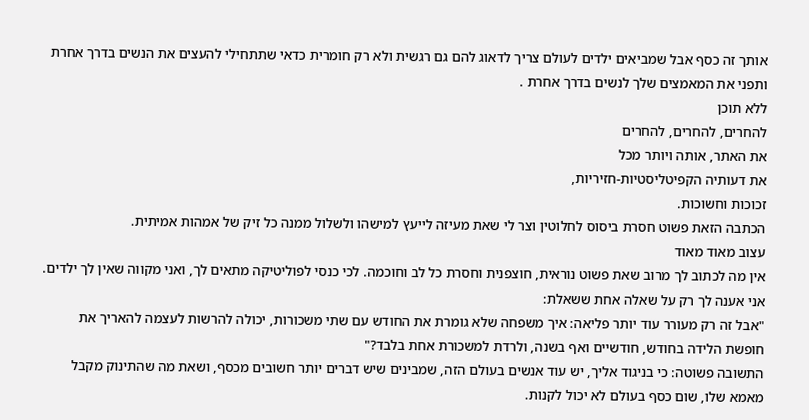אותך זה כסף אבל שמביאים ילדים לעולם צריך לדאוג להם גם רגשית ולא רק חומרית כדאי שתתחילי להעצים את הנשים בדרך אחרת ותפני את המאמצים שלך לנשים בדרך אחרת .
ללא תוכן
להחרים, להחרים, להחרים
את האתר, אותה ויותר מכל
את דעותיה הקפיטליסטיות-חזיריות,
זכוכות וחשוכות.
הכתבה הזאת פשוט חסרת ביסוס לחלוטין וצר לי שאת מעיזה לייעץ למישהו ולשלול ממנה כל זיק של אמהות אמיתית.
עצוב מאוד מאוד
אין מה לכתוב לך מרוב שאת פשוט נוראית, חוצפנית וחסרת כל לב וחוכמה. לכי כנסי לפוליטיקה מתאים לך, ואני מקווה שאין לך ילדים.
אני אענה לך רק על שאלה אחת ששאלת:
"אבל זה רק מעורר עוד יותר פליאה: איך משפחה שלא גומרת את החודש עם שתי משכורות, יכולה להרשות לעצמה להאריך את חופשת הלידה בחודש, חודשיים ואף בשנה, ולרדת למשכורת אחת בלבד?"
התשובה פשוטה: כי בניגוד אליך, יש עוד אנשים בעולם הזה, שמבינים שיש דברים יותר חשובים מכסף, ושאת מה שהתינוק מקבל מאמא שלו, שום כסף בעולם לא יכול לקנות.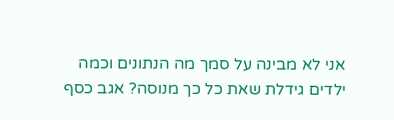אני לא מבינה על סמך מה הנתונים וכמה ילדים גידלת שאת כל כך מנוסה? אגב כסף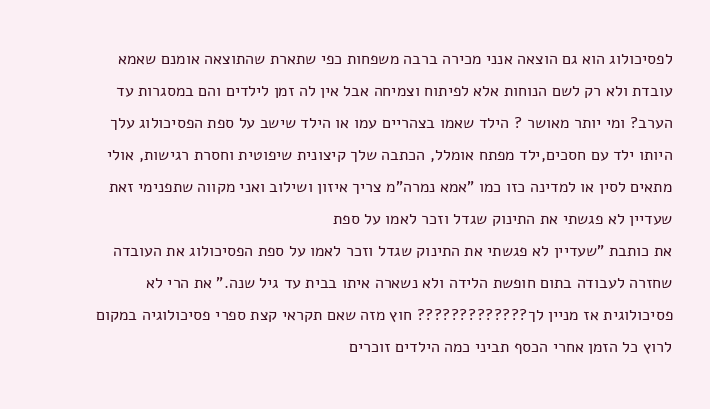לפסיכולוג הוא גם הוצאה אנני מכירה ברבה משפחות כפי שתארת שהתוצאה אומנם שאמא עובדת ולא רק לשם הנוחות אלא לפיתוח וצמיחה אבל אין לה זמן לילדים והם במסגרות עד הערב? ומי יותר מאושר ? הילד שאמו בצהריים עמו או הילד שישב על ספת הפסיכולוג עלך היותו ילד עם חסכים,ילד מפתח אומלל, הכתבה שלך קיצונית שיפוטית וחסרת רגישות, אולי מתאים לסין או למדינה כזו כמו "אמא נמרה"מ צריך איזון ושילוב ואני מקווה שתפנימי זאת
שעדיין לא פגשתי את התינוק שגדל וזכר לאמו על ספת
את כותבת "שעדיין לא פגשתי את התינוק שגדל וזכר לאמו על ספת הפסיכולוג את העובדה שחזרה לעבודה בתום חופשת הלידה ולא נשארה איתו בבית עד גיל שנה." את הרי לא פסיכולוגית אז מניין לך????????????? חוץ מזה שאם תקראי קצת ספרי פסיכולוגיה במקום לרוץ כל הזמן אחרי הכסף תביני כמה הילדים זוכרים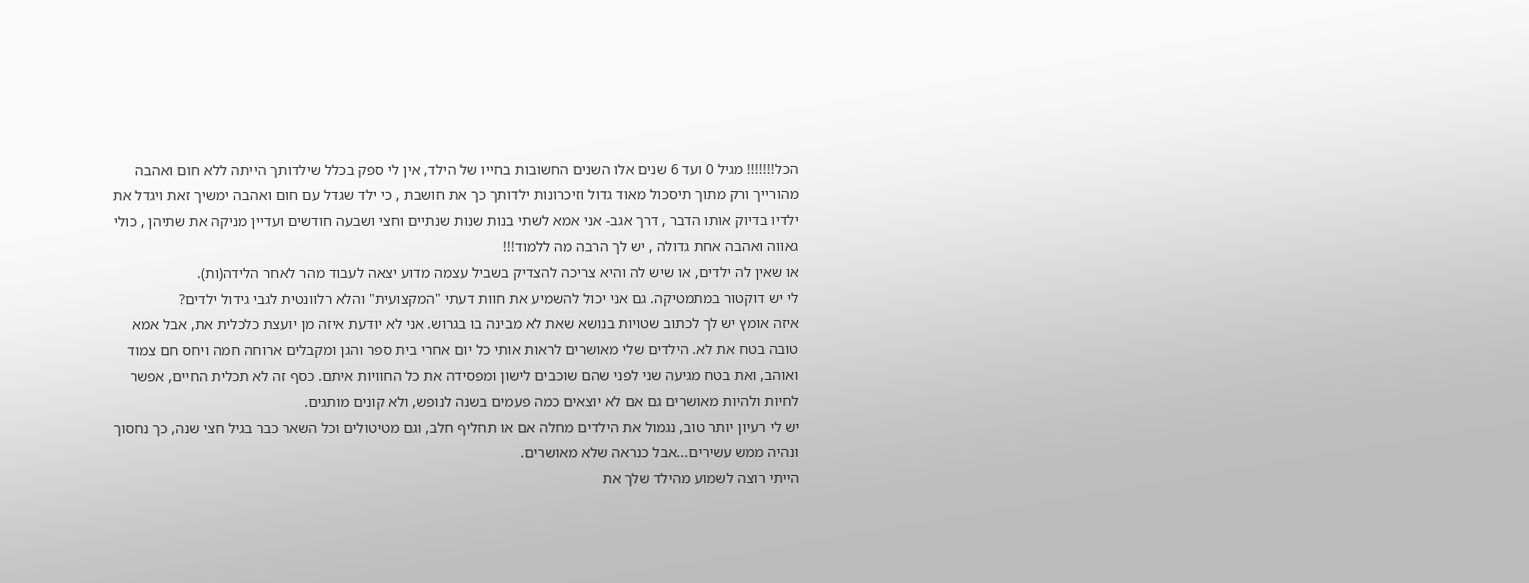הכל!!!!!!! מגיל 0 ועד 6 שנים אלו השנים החשובות בחייו של הילד, אין לי ספק בכלל שילדותך הייתה ללא חום ואהבה מהורייך ורק מתוך תיסכול מאוד גדול וזיכרונות ילדותך כך את חושבת , כי ילד שגדל עם חום ואהבה ימשיך זאת ויגדל את ילדיו בדיוק אותו הדבר , דרך אגב- אני אמא לשתי בנות שנות שנתיים וחצי ושבעה חודשים ועדיין מניקה את שתיהן , כולי גאווה ואהבה אחת גדולה , יש לך הרבה מה ללמוד!!!
או שאין לה ילדים, או שיש לה והיא צריכה להצדיק בשביל עצמה מדוע יצאה לעבוד מהר לאחר הלידה(ות).
לי יש דוקטור במתמטיקה. גם אני יכול להשמיע את חוות דעתי "המקצועית" והלא רלוונטית לגבי גידול ילדים?
איזה אומץ יש לך לכתוב שטויות בנושא שאת לא מבינה בו בגרוש. אני לא יודעת איזה מן יועצת כלכלית את, אבל אמא טובה בטח את לא. הילדים שלי מאושרים לראות אותי כל יום אחרי בית ספר והגן ומקבלים ארוחה חמה ויחס חם צמוד ואוהב, ואת בטח מגיעה שני לפני שהם שוכבים לישון ומפסידה את כל החוויות איתם. כסף זה לא תכלית החיים, אפשר לחיות ולהיות מאושרים גם אם לא יוצאים כמה פעמים בשנה לנופש, ולא קונים מותגים.
יש לי רעיון יותר טוב, נגמול את הילדים מחלה אם או תחליף חלב, וגם מטיטולים וכל השאר כבר בגיל חצי שנה, כך נחסוך ונהיה ממש עשירים...אבל כנראה שלא מאושרים.
הייתי רוצה לשמוע מהילד שלך את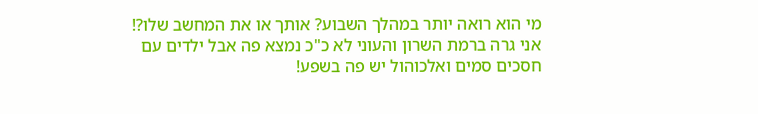מי הוא רואה יותר במהלך השבוע? אותך או את המחשב שלו?! אני גרה ברמת השרון והעוני לא כ"כ נמצא פה אבל ילדים עם חסכים סמים ואלכוהול יש פה בשפע!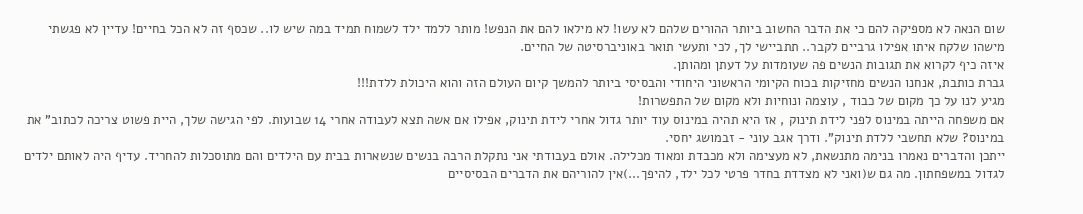שום הנאה לא מספיקה להם כי את הדבר החשוב ביותר ההורים שלהם לא עשו! לא מילאו להם את הנפש! מותר ללמד ילד לשמוח תמיד במה שיש לו.. שכסף זה לא הכל בחיים! עדיין לא פגשתי מישהו שלקח איתו אפילו גרביים לקבר.. תתביישי לך, לכי ותעשי תואר באוניברסיטה של החיים.
איזה כיף לקרוא את תגובות הנשים פה שעומדות על דעתן ומהותן.
גברת כותבת, אנחנו הנשים מחזיקות בכוח הקיומי הראשוני היחודי והבסיסי ביותר להמשך קיום העולם הזה והוא היכולת ללדת!!!
מגיע לנו על כך מקום של כבוד , עוצמה ונוחיות ולא מקום של התפשרות!
אם משפחה הייתה במינוס לפני לידת תינוק , אז היא תהיה במינוס עוד יותר גדול אחרי לידת תינוק, אפילו אם אשה תצא לעבודה אחרי 14 שבועות. לפי הגישה שלך, היית פשוט צריכה לכתוב" את במינוס? שלא תחשבי ללדת תינוק". ודרך אגב עוני - זבמושג יחסי.
ייתכן והדברים נאמרו בנימה מתנשאת, לא מעצימה ולא מכבדת ומאוד מכלילה. אולם בעבודתי אני נתקלת הרבה בנשים שנשארות בבית עם הילדים והם מתוסכלות להחריד. עדיף היה לאותם ילדים לגדול במשפחתון. מה גם ש(ואני לא מצדדת בחדר פרטי לכל ילד, להיפך...)אין להוריהם את הדברים הבסיסיים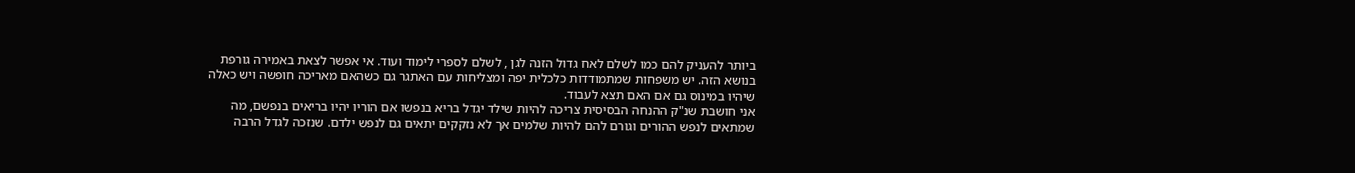ביותר להעניק להם כמו לשלם לאח גדול הזנה לגן , לשלם לספרי לימוד ועוד. אי אפשר לצאת באמירה גורפת בנושא הזה. יש משפחות שמתמודדות כלכלית יפה ומצליחות עם האתגר גם כשהאם מאריכה חופשה ויש כאלה שיהיו במינוס גם אם האם תצא לעבוד.
אני חושבת שנ"ק ההנחה הבסיסית צריכה להיות שילד יגדל בריא בנפשו אם הוריו יהיו בריאים בנפשם, מה שמתאים לנפש ההורים וגורם להם להיות שלמים אך לא נזקקים יתאים גם לנפש ילדם. שנזכה לגדל הרבה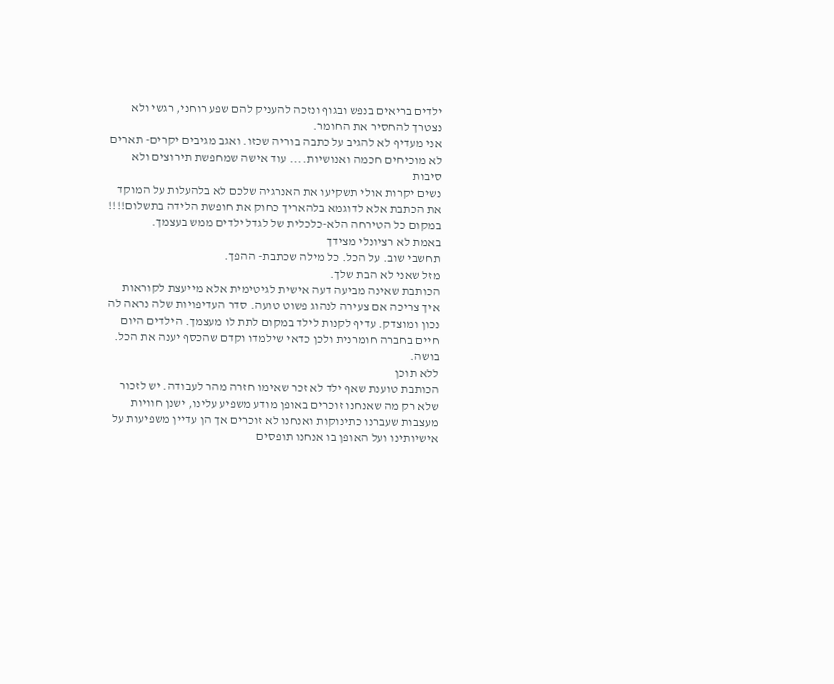ילדים בריאים בנפש ובגוף ונזכה להעניק להם שפע רוחני, רגשי ולא נצטרך להחסיר את החומר.
אני מעדיף לא להגיב על כתבה בוריה שכזו. ואגב מגיבים יקרים- תארים לא מוכיחים חכמה ואנושיות.... עוד אישה שמחפשת תירוצים ולא סיבות
נשים יקרות אולי תשקיעו את האנרגיה שלכם לא בלהעלות על המוקד את הכתבת אלא לדוגמא בלהאריך כחוק את חופשת הלידה בתשלום!!!!
במקום כל הטירחה הלא-כלכלית של לגדל ילדים ממש בעצמך.
באמת לא רציונלי מצידך
תחשבי שוב. על הכל. כל מילה שכתבת- ההפך.
מזל שאני לא הבת שלך.
הכותבת שאינה מביעה דעה אישית לגיטימית אלא מייעצת לקוראות איך צריכה אם צעירה לנהוג פשוט טועה. סדר העדיפויות שלה נראה לה נכון ומוצדק. עדיף לקנות לילד במקום לתת לו מעצמך. הילדים היום חיים בחברה חומרנית ולכן כדאי שילמדו וקדם שהכסף יענה את הכל. בושה.
ללא תוכן
הכותבת טוענת שאף ילד לא זכר שאימו חזרה מהר לעבודה. יש לזכור שלא רק מה שאנחנו זוכרים באופן מודע משפיע עלינו, ישנן חוויות מעצבות שעברנו כתינוקות ואנחנו לא זוכרים אך הן עדיין משפיעות על אישיותינו ועל האופן בו אנחנו תופסים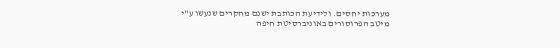מערכות יחסים. ולידיעת הכותבת ישנם מחקרים שנעשו ע"י מיטב הפרוסורים באוניברסיטת חיפה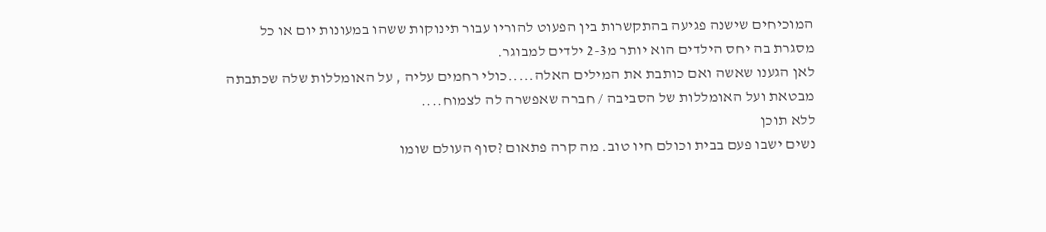המוכיחים שישנה פגיעה בהתקשרות בין הפעוט להוריו עבור תינוקות ששהו במעונות יום או כל מסגרת בה יחס הילדים הוא יותר מ2-3 ילדים למבוגר.
לאן הגענו שאשה ואם כותבת את המילים האלה.....כולי רחמים עליה , על האומללות שלה שכתבתה מבטאת ועל האומללות של הסביבה / חברה שאפשרה לה לצמוח....
ללא תוכן
נשים ישבו פעם בבית וכולם חיו טוב. מה קרה פתאום ?סוף העולם שומו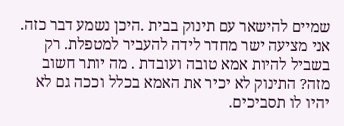שמיים להישאר עם תינוק בבית .היכן נשמע דבר כזה. אני מציעה ישר מחדר לידה להעביר למטפלת. רק בשביל להיות אמא טובה ועובדת . מה יותר חשוב מזה? התינוק לא יכיר את האמא בכלל וככה גם לא יהיו לו תסביכים.